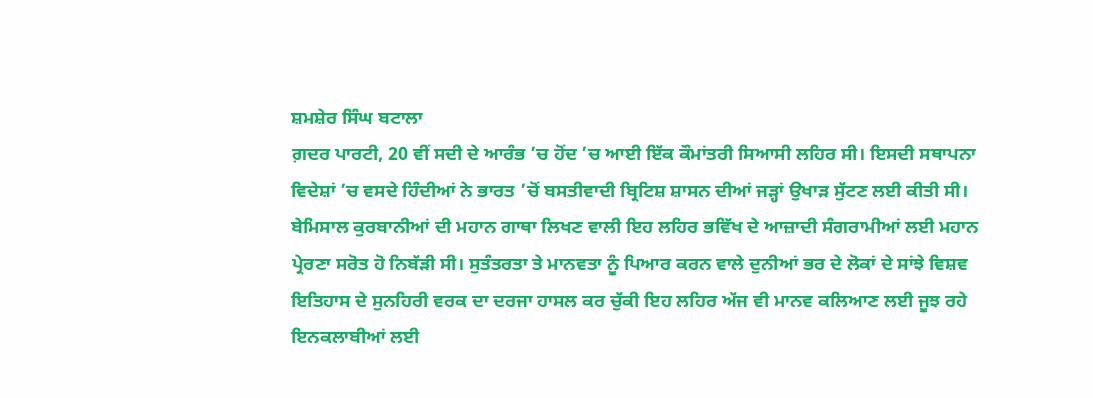ਸ਼ਮਸ਼ੇਰ ਸਿੰਘ ਬਟਾਲਾ
ਗ਼ਦਰ ਪਾਰਟੀ, 20 ਵੀਂ ਸਦੀ ਦੇ ਆਰੰਭ ’ਚ ਹੋਂਦ ’ਚ ਆਈ ਇੱਕ ਕੌਮਾਂਤਰੀ ਸਿਆਸੀ ਲਹਿਰ ਸੀ। ਇਸਦੀ ਸਥਾਪਨਾ ਵਿਦੇਸ਼ਾਂ ’ਚ ਵਸਦੇ ਹਿੰਦੀਆਂ ਨੇ ਭਾਰਤ ’ਚੋਂ ਬਸਤੀਵਾਦੀ ਬ੍ਰਿਟਿਸ਼ ਸ਼ਾਸਨ ਦੀਆਂ ਜੜ੍ਹਾਂ ਉਖਾੜ ਸੁੱਟਣ ਲਈ ਕੀਤੀ ਸੀ। ਬੇਮਿਸਾਲ ਕੁਰਬਾਨੀਆਂ ਦੀ ਮਹਾਨ ਗਾਥਾ ਲਿਖਣ ਵਾਲੀ ਇਹ ਲਹਿਰ ਭਵਿੱਖ ਦੇ ਆਜ਼ਾਦੀ ਸੰਗਰਾਮੀਆਂ ਲਈ ਮਹਾਨ ਪ੍ਰੇਰਣਾ ਸਰੋਤ ਹੋ ਨਿਬੱੜੀ ਸੀ। ਸੁਤੰਤਰਤਾ ਤੇ ਮਾਨਵਤਾ ਨੂੰ ਪਿਆਰ ਕਰਨ ਵਾਲੇ ਦੁਨੀਆਂ ਭਰ ਦੇ ਲੋਕਾਂ ਦੇ ਸਾਂਝੇ ਵਿਸ਼ਵ ਇਤਿਹਾਸ ਦੇ ਸੁਨਹਿਰੀ ਵਰਕ ਦਾ ਦਰਜਾ ਹਾਸਲ ਕਰ ਚੁੱਕੀ ਇਹ ਲਹਿਰ ਅੱਜ ਵੀ ਮਾਨਵ ਕਲਿਆਣ ਲਈ ਜੂਝ ਰਹੇ ਇਨਕਲਾਬੀਆਂ ਲਈ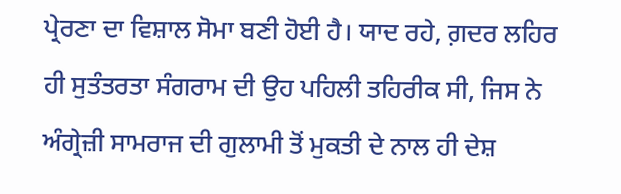ਪ੍ਰੇਰਣਾ ਦਾ ਵਿਸ਼ਾਲ ਸੋਮਾ ਬਣੀ ਹੋਈ ਹੈ। ਯਾਦ ਰਹੇ, ਗ਼ਦਰ ਲਹਿਰ ਹੀ ਸੁਤੰਤਰਤਾ ਸੰਗਰਾਮ ਦੀ ਉਹ ਪਹਿਲੀ ਤਹਿਰੀਕ ਸੀ, ਜਿਸ ਨੇ ਅੰਗ੍ਰੇਜ਼ੀ ਸਾਮਰਾਜ ਦੀ ਗੁਲਾਮੀ ਤੋਂ ਮੁਕਤੀ ਦੇ ਨਾਲ ਹੀ ਦੇਸ਼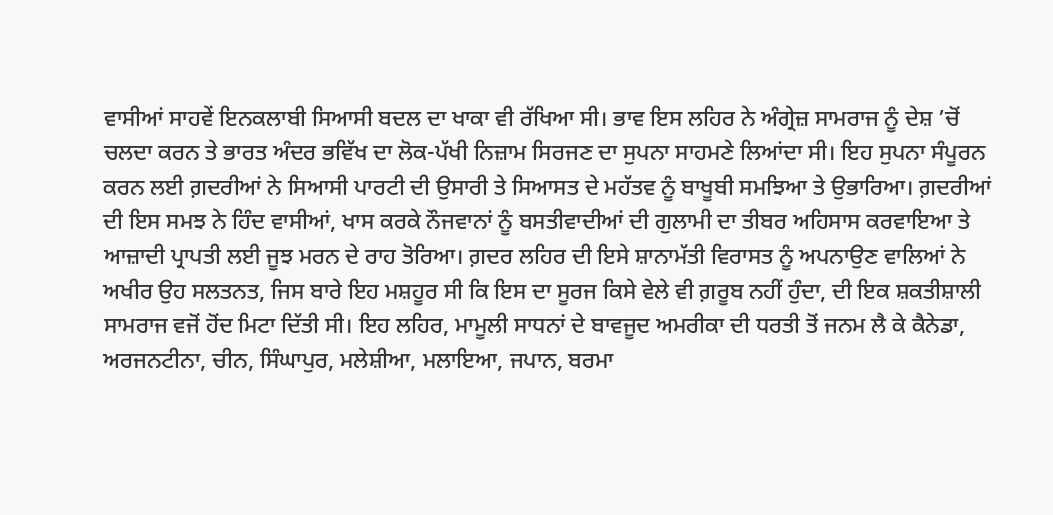ਵਾਸੀਆਂ ਸਾਹਵੇਂ ਇਨਕਲਾਬੀ ਸਿਆਸੀ ਬਦਲ ਦਾ ਖਾਕਾ ਵੀ ਰੱਖਿਆ ਸੀ। ਭਾਵ ਇਸ ਲਹਿਰ ਨੇ ਅੰਗ੍ਰੇਜ਼ ਸਾਮਰਾਜ ਨੂੰ ਦੇਸ਼ ’ਚੋਂ ਚਲਦਾ ਕਰਨ ਤੇ ਭਾਰਤ ਅੰਦਰ ਭਵਿੱਖ ਦਾ ਲੋਕ-ਪੱਖੀ ਨਿਜ਼ਾਮ ਸਿਰਜਣ ਦਾ ਸੁਪਨਾ ਸਾਹਮਣੇ ਲਿਆਂਦਾ ਸੀ। ਇਹ ਸੁਪਨਾ ਸੰਪੂਰਨ ਕਰਨ ਲਈ ਗ਼ਦਰੀਆਂ ਨੇ ਸਿਆਸੀ ਪਾਰਟੀ ਦੀ ਉਸਾਰੀ ਤੇ ਸਿਆਸਤ ਦੇ ਮਹੱਤਵ ਨੂੰ ਬਾਖੂਬੀ ਸਮਝਿਆ ਤੇ ਉਭਾਰਿਆ। ਗ਼ਦਰੀਆਂ ਦੀ ਇਸ ਸਮਝ ਨੇ ਹਿੰਦ ਵਾਸੀਆਂ, ਖਾਸ ਕਰਕੇ ਨੌਜਵਾਨਾਂ ਨੂੰ ਬਸਤੀਵਾਦੀਆਂ ਦੀ ਗੁਲਾਮੀ ਦਾ ਤੀਬਰ ਅਹਿਸਾਸ ਕਰਵਾਇਆ ਤੇ ਆਜ਼ਾਦੀ ਪ੍ਰਾਪਤੀ ਲਈ ਜੂਝ ਮਰਨ ਦੇ ਰਾਹ ਤੋਰਿਆ। ਗ਼ਦਰ ਲਹਿਰ ਦੀ ਇਸੇ ਸ਼ਾਨਾਮੱਤੀ ਵਿਰਾਸਤ ਨੂੰ ਅਪਨਾਉਣ ਵਾਲਿਆਂ ਨੇ ਅਖੀਰ ਉਹ ਸਲਤਨਤ, ਜਿਸ ਬਾਰੇ ਇਹ ਮਸ਼ਹੂਰ ਸੀ ਕਿ ਇਸ ਦਾ ਸੂਰਜ ਕਿਸੇ ਵੇਲੇ ਵੀ ਗ਼ਰੂਬ ਨਹੀਂ ਹੁੰਦਾ, ਦੀ ਇਕ ਸ਼ਕਤੀਸ਼ਾਲੀ ਸਾਮਰਾਜ ਵਜੋਂ ਹੋਂਦ ਮਿਟਾ ਦਿੱਤੀ ਸੀ। ਇਹ ਲਹਿਰ, ਮਾਮੂਲੀ ਸਾਧਨਾਂ ਦੇ ਬਾਵਜੂਦ ਅਮਰੀਕਾ ਦੀ ਧਰਤੀ ਤੋਂ ਜਨਮ ਲੈ ਕੇ ਕੈਨੇਡਾ, ਅਰਜਨਟੀਨਾ, ਚੀਨ, ਸਿੰਘਾਪੁਰ, ਮਲੇਸ਼ੀਆ, ਮਲਾਇਆ, ਜਪਾਨ, ਬਰਮਾ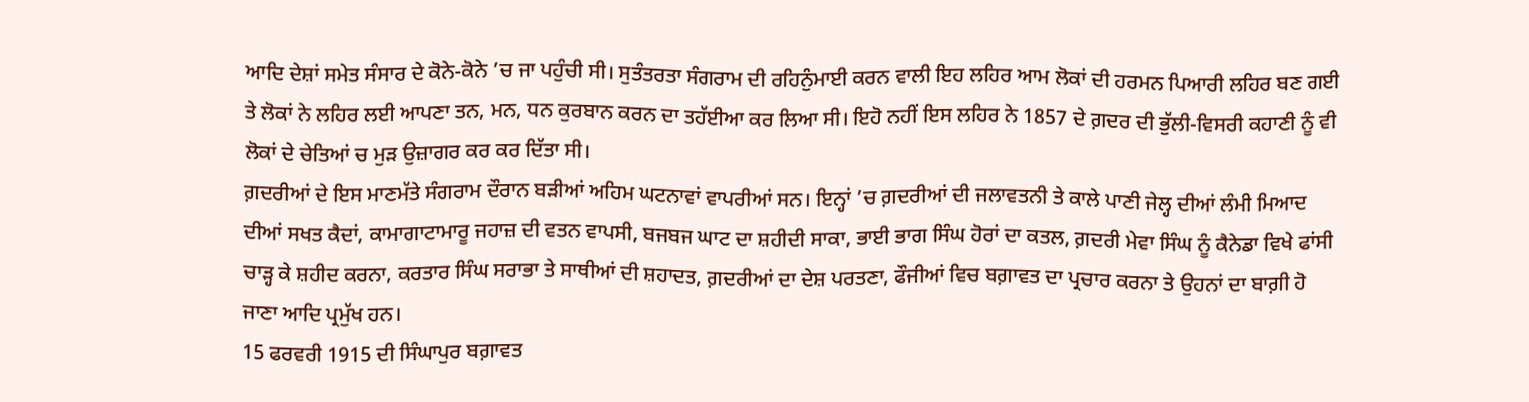ਆਦਿ ਦੇਸ਼ਾਂ ਸਮੇਤ ਸੰਸਾਰ ਦੇ ਕੋਨੇ-ਕੋਨੇ ’ਚ ਜਾ ਪਹੁੰਚੀ ਸੀ। ਸੁਤੰਤਰਤਾ ਸੰਗਰਾਮ ਦੀ ਰਹਿਨੁੰਮਾਈ ਕਰਨ ਵਾਲੀ ਇਹ ਲਹਿਰ ਆਮ ਲੋਕਾਂ ਦੀ ਹਰਮਨ ਪਿਆਰੀ ਲਹਿਰ ਬਣ ਗਈ ਤੇ ਲੋਕਾਂ ਨੇ ਲਹਿਰ ਲਈ ਆਪਣਾ ਤਨ, ਮਨ, ਧਨ ਕੁਰਬਾਨ ਕਰਨ ਦਾ ਤਹੱਈਆ ਕਰ ਲਿਆ ਸੀ। ਇਹੋ ਨਹੀਂ ਇਸ ਲਹਿਰ ਨੇ 1857 ਦੇ ਗ਼ਦਰ ਦੀ ਭੁੱਲੀ-ਵਿਸਰੀ ਕਹਾਣੀ ਨੂੰ ਵੀ ਲੋਕਾਂ ਦੇ ਚੇਤਿਆਂ ਚ ਮੁੜ ਉਜ਼ਾਗਰ ਕਰ ਕਰ ਦਿੱਤਾ ਸੀ।
ਗ਼ਦਰੀਆਂ ਦੇ ਇਸ ਮਾਣਮੱਤੇ ਸੰਗਰਾਮ ਦੌਰਾਨ ਬੜੀਆਂ ਅਹਿਮ ਘਟਨਾਵਾਂ ਵਾਪਰੀਆਂ ਸਨ। ਇਨ੍ਹਾਂ ’ਚ ਗ਼ਦਰੀਆਂ ਦੀ ਜਲਾਵਤਨੀ ਤੇ ਕਾਲੇ ਪਾਣੀ ਜੇਲ੍ਹ ਦੀਆਂ ਲੰਮੀ ਮਿਆਦ ਦੀਆਂ ਸਖਤ ਕੈਦਾਂ, ਕਾਮਾਗਾਟਾਮਾਰੂ ਜਹਾਜ਼ ਦੀ ਵਤਨ ਵਾਪਸੀ, ਬਜਬਜ ਘਾਟ ਦਾ ਸ਼ਹੀਦੀ ਸਾਕਾ, ਭਾਈ ਭਾਗ ਸਿੰਘ ਹੋਰਾਂ ਦਾ ਕਤਲ, ਗ਼ਦਰੀ ਮੇਵਾ ਸਿੰਘ ਨੂੰ ਕੈਨੇਡਾ ਵਿਖੇ ਫਾਂਸੀ ਚਾੜ੍ਹ ਕੇ ਸ਼ਹੀਦ ਕਰਨਾ, ਕਰਤਾਰ ਸਿੰਘ ਸਰਾਭਾ ਤੇ ਸਾਥੀਆਂ ਦੀ ਸ਼ਹਾਦਤ, ਗ਼ਦਰੀਆਂ ਦਾ ਦੇਸ਼ ਪਰਤਣਾ, ਫੌਜੀਆਂ ਵਿਚ ਬਗ਼ਾਵਤ ਦਾ ਪ੍ਰਚਾਰ ਕਰਨਾ ਤੇ ਉਹਨਾਂ ਦਾ ਬਾਗ਼ੀ ਹੋ ਜਾਣਾ ਆਦਿ ਪ੍ਰਮੁੱਖ ਹਨ।
15 ਫਰਵਰੀ 1915 ਦੀ ਸਿੰਘਾਪੁਰ ਬਗ਼ਾਵਤ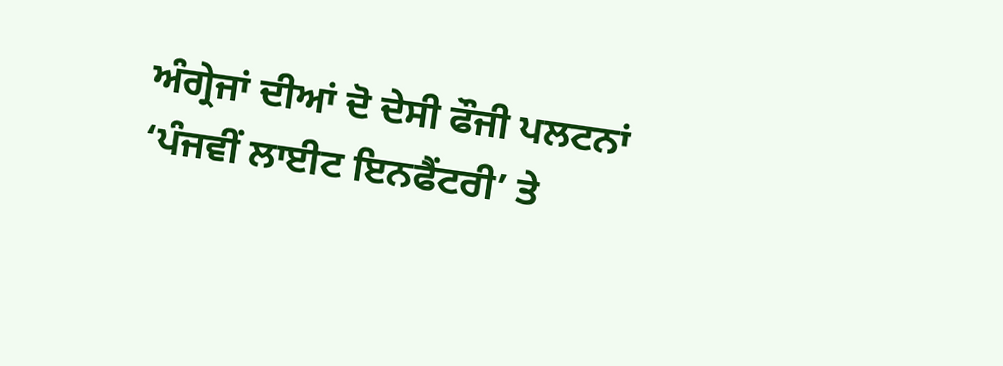ਅੰਗ੍ਰੇਜਾਂ ਦੀਆਂ ਦੋ ਦੇਸੀ ਫੌਜੀ ਪਲਟਨਾਂ ‘ਪੰਜਵੀਂ ਲਾਈਟ ਇਨਫੈਂਟਰੀ’ ਤੇ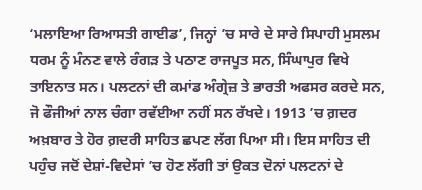‘ਮਲਾਇਆ ਰਿਆਸਤੀ ਗਾਈਡ’, ਜਿਨ੍ਹਾਂ ’ਚ ਸਾਰੇ ਦੇ ਸਾਰੇ ਸਿਪਾਹੀ ਮੁਸਲਮ ਧਰਮ ਨੂੰ ਮੰਨਣ ਵਾਲੇ ਰੰਗੜ ਤੇ ਪਠਾਣ ਰਾਜਪੂਤ ਸਨ, ਸਿੰਘਾਪੁਰ ਵਿਖੇ ਤਾਇਨਾਤ ਸਨ। ਪਲਟਨਾਂ ਦੀ ਕਮਾਂਡ ਅੰਗ੍ਰੇਜ਼ ਤੇ ਭਾਰਤੀ ਅਫਸਰ ਕਰਦੇ ਸਨ, ਜੋ ਫੌਜੀਆਂ ਨਾਲ ਚੰਗਾ ਰਵੱਈਆ ਨਹੀਂ ਸਨ ਰੱਖਦੇ। 1913 ’ਚ ਗ਼ਦਰ ਅਖ਼ਬਾਰ ਤੇ ਹੋਰ ਗ਼ਦਰੀ ਸਾਹਿਤ ਛਪਣ ਲੱਗ ਪਿਆ ਸੀ। ਇਸ ਸਾਹਿਤ ਦੀ ਪਹੁੰਚ ਜਦੋਂ ਦੇਸ਼ਾਂ-ਵਿਦੇਸਾਂ ’ਚ ਹੋਣ ਲੱਗੀ ਤਾਂ ਉਕਤ ਦੋਨਾਂ ਪਲਟਨਾਂ ਦੇ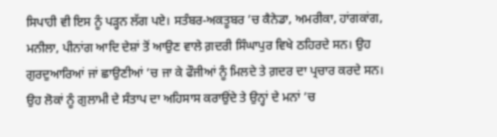ਸਿਪਾਹੀ ਵੀ ਇਸ ਨੂੰ ਪੜ੍ਹਨ ਲੱਗ ਪਏ। ਸਤੰਬਰ-ਅਕਤੂਬਰ ’ਚ ਕੈਨੇਡਾ, ਅਮਰੀਕਾ, ਹਾਂਗਕਾਂਗ, ਮਨੀਲਾ, ਪੀਨਾਂਗ ਆਦਿ ਦੇਸ਼ਾਂ ਤੋਂ ਆਉਣ ਵਾਲੇ ਗ਼ਦਰੀ ਸਿੰਘਾਪੁਰ ਵਿਖੇ ਠਹਿਰਦੇ ਸਨ। ਉਹ ਗੁਰਦੁਆਰਿਆਂ ਜਾਂ ਛਾਉਣੀਆਂ ’ਚ ਜਾ ਕੇ ਫੌਜੀਆਂ ਨੂੰ ਮਿਲਦੇ ਤੇ ਗ਼ਦਰ ਦਾ ਪ੍ਰਚਾਰ ਕਰਦੇ ਸਨ। ਉਹ ਲੋਕਾਂ ਨੂੰ ਗੁਲਾਮੀ ਦੇ ਸੰਤਾਪ ਦਾ ਅਹਿਸਾਸ ਕਰਾਉਂਦੇ ਤੇ ਉਨ੍ਹਾਂ ਦੇ ਮਨਾਂ ’ਚ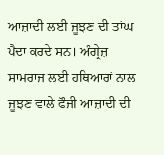ਆਜ਼ਾਦੀ ਲਈ ਜੂਝਣ ਦੀ ਤਾਂਘ ਪੈਦਾ ਕਰਦੇ ਸਨ। ਅੰਗ੍ਰੇਜ਼ ਸਾਮਰਾਜ ਲਈ ਹਥਿਆਰਾਂ ਨਾਲ ਜੂਝਣ ਵਾਲੇ ਫੌਜੀ ਆਜ਼ਾਦੀ ਦੀ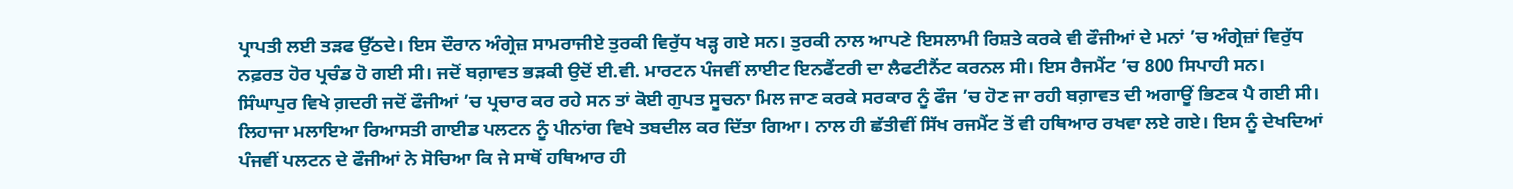ਪ੍ਰਾਪਤੀ ਲਈ ਤੜਫ ਉੱਠਦੇ। ਇਸ ਦੌਰਾਨ ਅੰਗ੍ਰੇਜ਼ ਸਾਮਰਾਜੀਏ ਤੁਰਕੀ ਵਿਰੁੱਧ ਖੜ੍ਹ ਗਏ ਸਨ। ਤੁਰਕੀ ਨਾਲ ਆਪਣੇ ਇਸਲਾਮੀ ਰਿਸ਼ਤੇ ਕਰਕੇ ਵੀ ਫੌਜੀਆਂ ਦੇ ਮਨਾਂ ’ਚ ਅੰਗ੍ਰੇਜ਼ਾਂ ਵਿਰੁੱਧ ਨਫ਼ਰਤ ਹੋਰ ਪ੍ਰਚੰਡ ਹੋ ਗਈ ਸੀ। ਜਦੋਂ ਬਗ਼ਾਵਤ ਭੜਕੀ ਉਦੋਂ ਈ.ਵੀ. ਮਾਰਟਨ ਪੰਜਵੀਂ ਲਾਈਟ ਇਨਫੈਂਟਰੀ ਦਾ ਲੈਫਟੀਨੈਂਟ ਕਰਨਲ ਸੀ। ਇਸ ਰੈਜਮੈਂਟ ’ਚ 800 ਸਿਪਾਹੀ ਸਨ।
ਸਿੰਘਾਪੁਰ ਵਿਖੇ ਗ਼ਦਰੀ ਜਦੋਂ ਫੌਜੀਆਂ ’ਚ ਪ੍ਰਚਾਰ ਕਰ ਰਹੇ ਸਨ ਤਾਂ ਕੋਈ ਗੁਪਤ ਸੂਚਨਾ ਮਿਲ ਜਾਣ ਕਰਕੇ ਸਰਕਾਰ ਨੂੰ ਫੌਜ ’ਚ ਹੋਣ ਜਾ ਰਹੀ ਬਗ਼ਾਵਤ ਦੀ ਅਗਾਊਂ ਭਿਣਕ ਪੈ ਗਈ ਸੀ। ਲਿਹਾਜਾ ਮਲਾਇਆ ਰਿਆਸਤੀ ਗਾਈਡ ਪਲਟਨ ਨੂੰ ਪੀਨਾਂਗ ਵਿਖੇ ਤਬਦੀਲ ਕਰ ਦਿੱਤਾ ਗਿਆ। ਨਾਲ ਹੀ ਛੱਤੀਵੀਂ ਸਿੱਖ ਰਜਮੈਂਟ ਤੋਂ ਵੀ ਹਥਿਆਰ ਰਖਵਾ ਲਏ ਗਏ। ਇਸ ਨੂੰ ਦੇਖਦਿਆਂ ਪੰਜਵੀਂ ਪਲਟਨ ਦੇ ਫੌਜੀਆਂ ਨੇ ਸੋਚਿਆ ਕਿ ਜੇ ਸਾਥੋਂ ਹਥਿਆਰ ਹੀ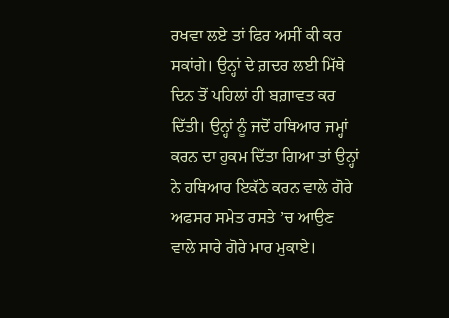ਰਖਵਾ ਲਏ ਤਾਂ ਫਿਰ ਅਸੀਂ ਕੀ ਕਰ ਸਕਾਂਗੇ। ਉਨ੍ਹਾਂ ਦੇ ਗ਼ਦਰ ਲਈ ਮਿੱਥੇ ਦਿਨ ਤੋਂ ਪਹਿਲਾਂ ਹੀ ਬਗ਼ਾਵਤ ਕਰ ਦਿੱਤੀ। ਉਨ੍ਹਾਂ ਨੂੰ ਜਦੋਂ ਹਥਿਆਰ ਜਮ੍ਹਾਂ ਕਰਨ ਦਾ ਹੁਕਮ ਦਿੱਤਾ ਗਿਆ ਤਾਂ ਉਨ੍ਹਾਂ ਨੇ ਹਥਿਆਰ ਇਕੱਠੇ ਕਰਨ ਵਾਲੇ ਗੋਰੇ ਅਫਸਰ ਸਮੇਤ ਰਸਤੇ ’ਚ ਆਉਣ ਵਾਲੇ ਸਾਰੇ ਗੋਰੇ ਮਾਰ ਮੁਕਾਏ।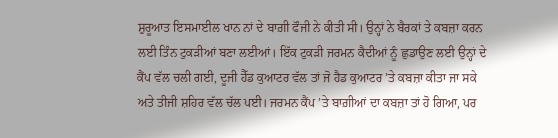ਸ਼ੁਰੂਆਤ ਇਸਮਾਈਲ ਖਾਨ ਨਾਂ ਦੇ ਬਾਗ਼ੀ ਫੌਜੀ ਨੇ ਕੀਤੀ ਸੀ। ਉਨ੍ਹਾਂ ਨੇ ਬੈਰਕਾਂ ਤੇ ਕਬਜ਼ਾ ਕਰਨ ਲਈ ਤਿੰਨ ਟੁਕੜੀਆਂ ਬਣਾ ਲਈਆਂ। ਇੱਕ ਟੁਕੜੀ ਜਰਮਨ ਕੈਦੀਆਂ ਨੂੰ ਛੁਡਾਉਣ ਲਈ ਉਨ੍ਹਾਂ ਦੇ ਕੈਂਪ ਵੱਲ ਚਲੀ ਗਈ, ਦੂਜੀ ਹੈੱਡ ਕੁਆਟਰ ਵੱਲ ਤਾਂ ਜੋ ਹੈਡ ਕੁਆਟਰ ’ਤੇ ਕਬਜ਼ਾ ਕੀਤਾ ਜਾ ਸਕੇ ਅਤੇ ਤੀਜੀ ਸ਼ਹਿਰ ਵੱਲ ਚੱਲ ਪਈ। ਜਰਮਨ ਕੈਂਪ ’ਤੇ ਬਾਗ਼ੀਆਂ ਦਾ ਕਬਜ਼ਾ ਤਾਂ ਹੋ ਗਿਆ, ਪਰ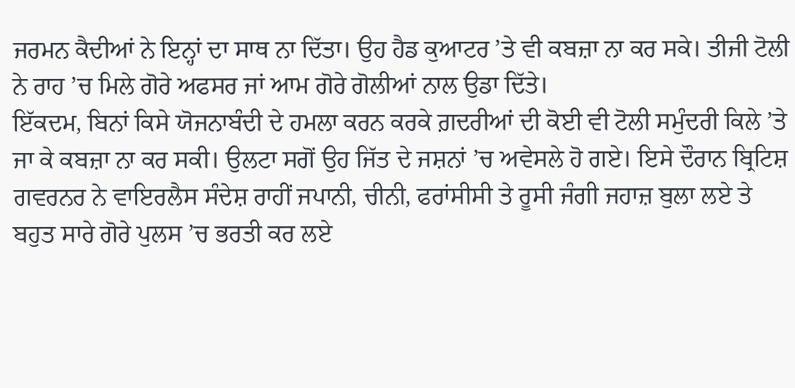ਜਰਮਨ ਕੈਦੀਆਂ ਨੇ ਇਨ੍ਹਾਂ ਦਾ ਸਾਥ ਨਾ ਦਿੱਤਾ। ਉਹ ਹੈਡ ਕੁਆਟਰ ’ਤੇ ਵੀ ਕਬਜ਼ਾ ਨਾ ਕਰ ਸਕੇ। ਤੀਜੀ ਟੋਲੀ ਨੇ ਰਾਹ ’ਚ ਮਿਲੇ ਗੋਰੇ ਅਫਸਰ ਜਾਂ ਆਮ ਗੋਰੇ ਗੋਲੀਆਂ ਨਾਲ ਉਡਾ ਦਿੱਤੇ।
ਇੱਕਦਮ, ਬਿਨਾਂ ਕਿਸੇ ਯੋਜਨਾਬੰਦੀ ਦੇ ਹਮਲਾ ਕਰਨ ਕਰਕੇ ਗ਼ਦਰੀਆਂ ਦੀ ਕੋਈ ਵੀ ਟੋਲੀ ਸਮੁੰਦਰੀ ਕਿਲੇ ’ਤੇ ਜਾ ਕੇ ਕਬਜ਼ਾ ਨਾ ਕਰ ਸਕੀ। ਉਲਟਾ ਸਗੋਂ ਉਹ ਜਿੱਤ ਦੇ ਜਸ਼ਨਾਂ ’ਚ ਅਵੇਸਲੇ ਹੋ ਗਏ। ਇਸੇ ਦੌਰਾਨ ਬ੍ਰਿਟਿਸ਼ ਗਵਰਨਰ ਨੇ ਵਾਇਰਲੈਸ ਸੰਦੇਸ਼ ਰਾਹੀਂ ਜਪਾਨੀ, ਚੀਨੀ, ਫਰਾਂਸੀਸੀ ਤੇ ਰੂਸੀ ਜੰਗੀ ਜਹਾਜ਼ ਬੁਲਾ ਲਏ ਤੇ ਬਹੁਤ ਸਾਰੇ ਗੋਰੇ ਪੁਲਸ ’ਚ ਭਰਤੀ ਕਰ ਲਏ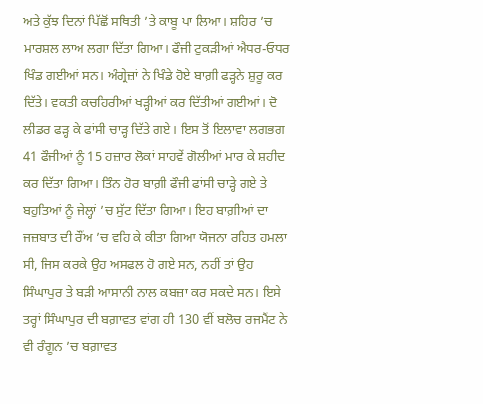ਅਤੇ ਕੁੱਝ ਦਿਨਾਂ ਪਿੱਛੋਂ ਸਥਿਤੀ ’ਤੇ ਕਾਬੂ ਪਾ ਲਿਆ। ਸ਼ਹਿਰ ’ਚ ਮਾਰਸ਼ਲ ਲਾਅ ਲਗਾ ਦਿੱਤਾ ਗਿਆ। ਫੌਜੀ ਟੁਕੜੀਆਂ ਐਧਰ-ਓਧਰ ਖਿੰਡ ਗਈਆਂ ਸਨ। ਅੰਗ੍ਰੇਜ਼ਾਂ ਨੇ ਖਿੰਡੇ ਹੋਏ ਬਾਗ਼ੀ ਫੜ੍ਹਨੇ ਸ਼ੁਰੂ ਕਰ ਦਿੱਤੇ। ਵਕਤੀ ਕਚਹਿਰੀਆਂ ਖੜ੍ਹੀਆਂ ਕਰ ਦਿੱਤੀਆਂ ਗਈਆਂ। ਦੋ ਲੀਡਰ ਫੜ੍ਹ ਕੇ ਫਾਂਸੀ ਚਾੜ੍ਹ ਦਿੱਤੇ ਗਏ। ਇਸ ਤੋਂ ਇਲਾਵਾ ਲਗਭਗ 41 ਫੌਜੀਆਂ ਨੂੰ 15 ਹਜ਼ਾਰ ਲੋਕਾਂ ਸਾਹਵੇਂ ਗੋਲੀਆਂ ਮਾਰ ਕੇ ਸ਼ਹੀਦ ਕਰ ਦਿੱਤਾ ਗਿਆ। ਤਿੰਨ ਹੋਰ ਬਾਗ਼ੀ ਫੌਜੀ ਫਾਂਸੀ ਚਾੜ੍ਹੇ ਗਏ ਤੇ ਬਹੁਤਿਆਂ ਨੂੰ ਜੇਲ੍ਹਾਂ ’ਚ ਸੁੱਟ ਦਿੱਤਾ ਗਿਆ। ਇਹ ਬਾਗ਼ੀਆਂ ਦਾ ਜਜ਼ਬਾਤ ਦੀ ਰੌਂਅ ’ਚ ਵਹਿ ਕੇ ਕੀਤਾ ਗਿਆ ਯੋਜਨਾ ਰਹਿਤ ਹਮਲਾ ਸੀ, ਜਿਸ ਕਰਕੇ ਉਹ ਅਸਫਲ ਹੋ ਗਏ ਸਨ, ਨਹੀਂ ਤਾਂ ਉਹ ਸਿੰਘਾਪੁਰ ਤੇ ਬੜੀ ਆਸਾਨੀ ਨਾਲ ਕਬਜ਼ਾ ਕਰ ਸਕਦੇ ਸਨ। ਇਸੇ ਤਰ੍ਹਾਂ ਸਿੰਘਾਪੁਰ ਦੀ ਬਗ਼ਾਵਤ ਵਾਂਗ ਹੀ 130 ਵੀਂ ਬਲੋਚ ਰਜਮੈਂਟ ਨੇ ਵੀ ਰੰਗੂਨ ’ਚ ਬਗ਼ਾਵਤ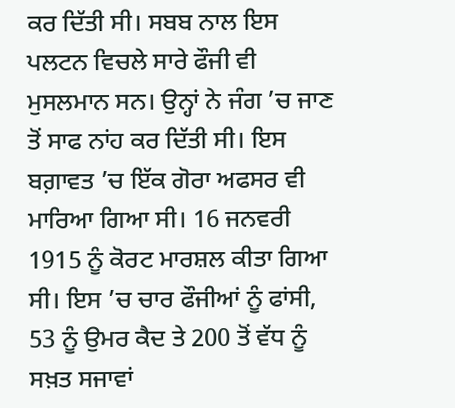ਕਰ ਦਿੱਤੀ ਸੀ। ਸਬਬ ਨਾਲ ਇਸ ਪਲਟਨ ਵਿਚਲੇ ਸਾਰੇ ਫੌਜੀ ਵੀ ਮੁਸਲਮਾਨ ਸਨ। ਉਨ੍ਹਾਂ ਨੇ ਜੰਗ ’ਚ ਜਾਣ ਤੋਂ ਸਾਫ ਨਾਂਹ ਕਰ ਦਿੱਤੀ ਸੀ। ਇਸ ਬਗ਼ਾਵਤ ’ਚ ਇੱਕ ਗੋਰਾ ਅਫਸਰ ਵੀ ਮਾਰਿਆ ਗਿਆ ਸੀ। 16 ਜਨਵਰੀ 1915 ਨੂੰ ਕੋਰਟ ਮਾਰਸ਼ਲ ਕੀਤਾ ਗਿਆ ਸੀ। ਇਸ ’ਚ ਚਾਰ ਫੌਜੀਆਂ ਨੂੰ ਫਾਂਸੀ, 53 ਨੂੰ ਉਮਰ ਕੈਦ ਤੇ 200 ਤੋਂ ਵੱਧ ਨੂੰ ਸਖ਼ਤ ਸਜਾਵਾਂ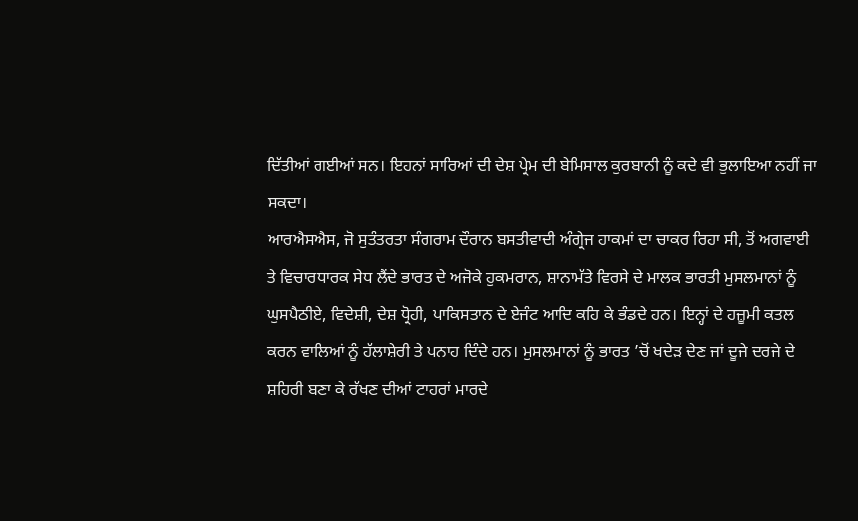ਦਿੱਤੀਆਂ ਗਈਆਂ ਸਨ। ਇਹਨਾਂ ਸਾਰਿਆਂ ਦੀ ਦੇਸ਼ ਪ੍ਰੇਮ ਦੀ ਬੇਮਿਸਾਲ ਕੁਰਬਾਨੀ ਨੂੰ ਕਦੇ ਵੀ ਭੁਲਾਇਆ ਨਹੀਂ ਜਾ ਸਕਦਾ।
ਆਰਐਸਐਸ, ਜੋ ਸੁਤੰਤਰਤਾ ਸੰਗਰਾਮ ਦੌਰਾਨ ਬਸਤੀਵਾਦੀ ਅੰਗ੍ਰੇਜ ਹਾਕਮਾਂ ਦਾ ਚਾਕਰ ਰਿਹਾ ਸੀ, ਤੋਂ ਅਗਵਾਈ ਤੇ ਵਿਚਾਰਧਾਰਕ ਸੇਧ ਲੈਂਦੇ ਭਾਰਤ ਦੇ ਅਜੋਕੇ ਹੁਕਮਰਾਨ, ਸ਼ਾਨਾਮੱਤੇ ਵਿਰਸੇ ਦੇ ਮਾਲਕ ਭਾਰਤੀ ਮੁਸਲਮਾਨਾਂ ਨੂੰ ਘੁਸਪੈਠੀਏ, ਵਿਦੇਸ਼ੀ, ਦੇਸ਼ ਧ੍ਰੋਹੀ, ਪਾਕਿਸਤਾਨ ਦੇ ਏਜੰਟ ਆਦਿ ਕਹਿ ਕੇ ਭੰਡਦੇ ਹਨ। ਇਨ੍ਹਾਂ ਦੇ ਹਜ਼ੂਮੀ ਕਤਲ ਕਰਨ ਵਾਲਿਆਂ ਨੂੰ ਹੱਲਾਸ਼ੇਰੀ ਤੇ ਪਨਾਹ ਦਿੰਦੇ ਹਨ। ਮੁਸਲਮਾਨਾਂ ਨੂੰ ਭਾਰਤ ’ਚੋਂ ਖਦੇੜ ਦੇਣ ਜਾਂ ਦੂਜੇ ਦਰਜੇ ਦੇ ਸ਼ਹਿਰੀ ਬਣਾ ਕੇ ਰੱਖਣ ਦੀਆਂ ਟਾਹਰਾਂ ਮਾਰਦੇ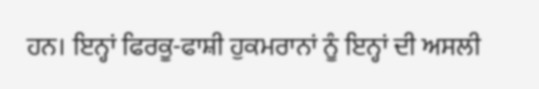ਹਨ। ਇਨ੍ਹਾਂ ਫਿਰਕੂ-ਫਾਸ਼ੀ ਹੁਕਮਰਾਨਾਂ ਨੂੰ ਇਨ੍ਹਾਂ ਦੀ ਅਸਲੀ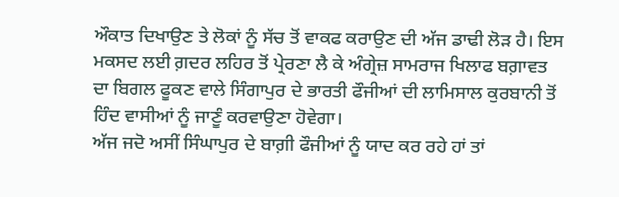ਔਕਾਤ ਦਿਖਾਉਣ ਤੇ ਲੋਕਾਂ ਨੂੰ ਸੱਚ ਤੋਂ ਵਾਕਫ ਕਰਾਉਣ ਦੀ ਅੱਜ ਡਾਢੀ ਲੋੜ ਹੈ। ਇਸ ਮਕਸਦ ਲਈ ਗ਼ਦਰ ਲਹਿਰ ਤੋਂ ਪ੍ਰੇਰਣਾ ਲੈ ਕੇ ਅੰਗ੍ਰੇਜ਼ ਸਾਮਰਾਜ ਖਿਲਾਫ ਬਗ਼ਾਵਤ ਦਾ ਬਿਗਲ ਫੂਕਣ ਵਾਲੇ ਸਿੰਗਾਪੁਰ ਦੇ ਭਾਰਤੀ ਫੌਜੀਆਂ ਦੀ ਲਾਮਿਸਾਲ ਕੁਰਬਾਨੀ ਤੋਂ ਹਿੰਦ ਵਾਸੀਆਂ ਨੂੰ ਜਾਣੂੰ ਕਰਵਾਉਣਾ ਹੋਵੇਗਾ।
ਅੱਜ ਜਦੋ ਅਸੀਂ ਸਿੰਘਾਪੁਰ ਦੇ ਬਾਗ਼ੀ ਫੌਜੀਆਂ ਨੂੰ ਯਾਦ ਕਰ ਰਹੇ ਹਾਂ ਤਾਂ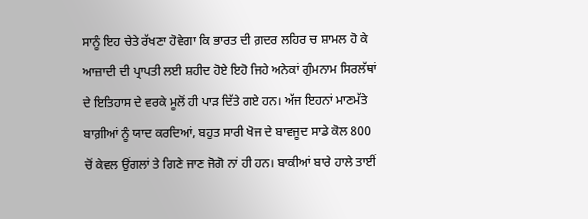ਸਾਨੂੰ ਇਹ ਚੇਤੇ ਰੱਖਣਾ ਹੋਵੇਗਾ ਕਿ ਭਾਰਤ ਦੀ ਗ਼ਦਰ ਲਹਿਰ ਚ ਸ਼ਾਮਲ ਹੋ ਕੇ ਆਜ਼ਾਦੀ ਦੀ ਪ੍ਰਾਪਤੀ ਲਈ ਸ਼ਹੀਦ ਹੋਏ ਇਹੋ ਜਿਹੇ ਅਨੇਕਾਂ ਗੁੰਮਨਾਮ ਸਿਰਲੱਥਾਂ ਦੇ ਇਤਿਹਾਸ ਦੇ ਵਰਕੇ ਮੂਲੋਂ ਹੀ ਪਾੜ ਦਿੱਤੇ ਗਏ ਹਨ। ਅੱਜ ਇਹਨਾਂ ਮਾਣਮੱਤੇ ਬਾਗ਼ੀਆਂ ਨੂੰ ਯਾਦ ਕਰਦਿਆਂ, ਬਹੁਤ ਸਾਰੀ ਖੋਜ ਦੇ ਬਾਵਜੂਦ ਸਾਡੇ ਕੋਲ 800 ਚੋਂ ਕੇਵਲ ਉਂਗਲਾਂ ਤੇ ਗਿਣੇ ਜਾਣ ਜੋਗੋ ਨਾਂ ਹੀ ਹਨ। ਬਾਕੀਆਂ ਬਾਰੇ ਹਾਲੇ ਤਾਈਂ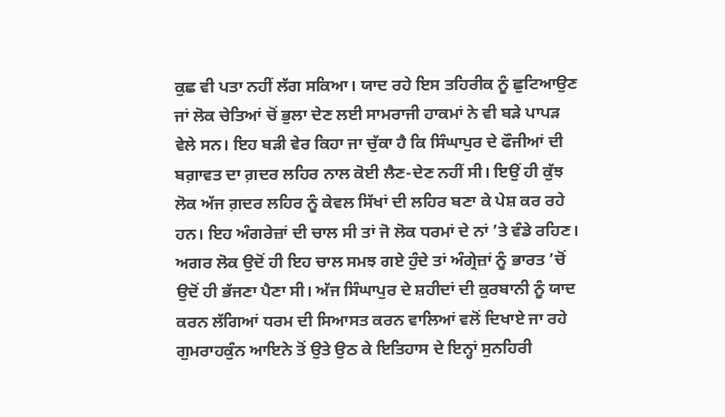ਕੁਛ ਵੀ ਪਤਾ ਨਹੀਂ ਲੱਗ ਸਕਿਆ। ਯਾਦ ਰਹੇ ਇਸ ਤਹਿਰੀਕ ਨੂੰ ਛੁਟਿਆਉਣ ਜਾਂ ਲੋਕ ਚੇਤਿਆਂ ਚੋਂ ਭੁਲਾ ਦੇਣ ਲਈ ਸਾਮਰਾਜੀ ਹਾਕਮਾਂ ਨੇ ਵੀ ਬੜੇ ਪਾਪੜ ਵੇਲੇ ਸਨ। ਇਹ ਬੜੀ ਵੇਰ ਕਿਹਾ ਜਾ ਚੁੱਕਾ ਹੈ ਕਿ ਸਿੰਘਾਪੁਰ ਦੇ ਫੌਜੀਆਂ ਦੀ ਬਗ਼ਾਵਤ ਦਾ ਗ਼ਦਰ ਲਹਿਰ ਨਾਲ ਕੋਈ ਲੈਣ-ਦੇਣ ਨਹੀਂ ਸੀ। ਇਉਂ ਹੀ ਕੁੱਝ ਲੋਕ ਅੱਜ ਗ਼ਦਰ ਲਹਿਰ ਨੂੰ ਕੇਵਲ ਸਿੱਖਾਂ ਦੀ ਲਹਿਰ ਬਣਾ ਕੇ ਪੇਸ਼ ਕਰ ਰਹੇ ਹਨ। ਇਹ ਅੰਗਰੇਜ਼ਾਂ ਦੀ ਚਾਲ ਸੀ ਤਾਂ ਜੋ ਲੋਕ ਧਰਮਾਂ ਦੇ ਨਾਂ ’ਤੇ ਵੰਡੇ ਰਹਿਣ। ਅਗਰ ਲੋਕ ਉਦੋਂ ਹੀ ਇਹ ਚਾਲ ਸਮਝ ਗਏ ਹੁੰਦੇ ਤਾਂ ਅੰਗ੍ਰੇਜ਼ਾਂ ਨੂੰ ਭਾਰਤ ’ਚੋਂ ਉਦੋਂ ਹੀ ਭੱਜਣਾ ਪੈਣਾ ਸੀ। ਅੱਜ ਸਿੰਘਾਪੁਰ ਦੇ ਸ਼ਹੀਦਾਂ ਦੀ ਕੁਰਬਾਨੀ ਨੂੰ ਯਾਦ ਕਰਨ ਲੱਗਿਆਂ ਧਰਮ ਦੀ ਸਿਆਸਤ ਕਰਨ ਵਾਲਿਆਂ ਵਲੋਂ ਦਿਖਾਏ ਜਾ ਰਹੇ ਗੁਮਰਾਹਕੁੰਨ ਆਇਨੇ ਤੋਂ ਉਤੇ ਉਠ ਕੇ ਇਤਿਹਾਸ ਦੇ ਇਨ੍ਹਾਂ ਸੁਨਹਿਰੀ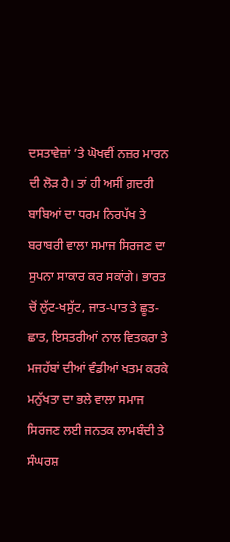ਦਸਤਾਵੇਜ਼ਾਂ ’ਤੇ ਘੋਖਵੀਂ ਨਜ਼ਰ ਮਾਰਨ ਦੀ ਲੋੜ ਹੈ। ਤਾਂ ਹੀ ਅਸੀਂ ਗ਼ਦਰੀ ਬਾਬਿਆਂ ਦਾ ਧਰਮ ਨਿਰਪੱਖ ਤੇ ਬਰਾਬਰੀ ਵਾਲਾ ਸਮਾਜ ਸਿਰਜਣ ਦਾ ਸੁਪਨਾ ਸਾਕਾਰ ਕਰ ਸਕਾਂਗੇ। ਭਾਰਤ ਚੋਂ ਲੁੱਟ-ਖਸੁੱਟ, ਜਾਤ-ਪਾਤ ਤੇ ਛੂਤ-ਛਾਤ, ਇਸਤਰੀਆਂ ਨਾਲ ਵਿਤਕਰਾ ਤੇ ਮਜਹੱਬਾਂ ਦੀਆਂ ਵੰਡੀਆਂ ਖਤਮ ਕਰਕੇ ਮਨੁੱਖਤਾ ਦਾ ਭਲੇ ਵਾਲਾ ਸਮਾਜ ਸਿਰਜਣ ਲਈ ਜਨਤਕ ਲਾਮਬੰਦੀ ਤੇ ਸੰਘਰਸ਼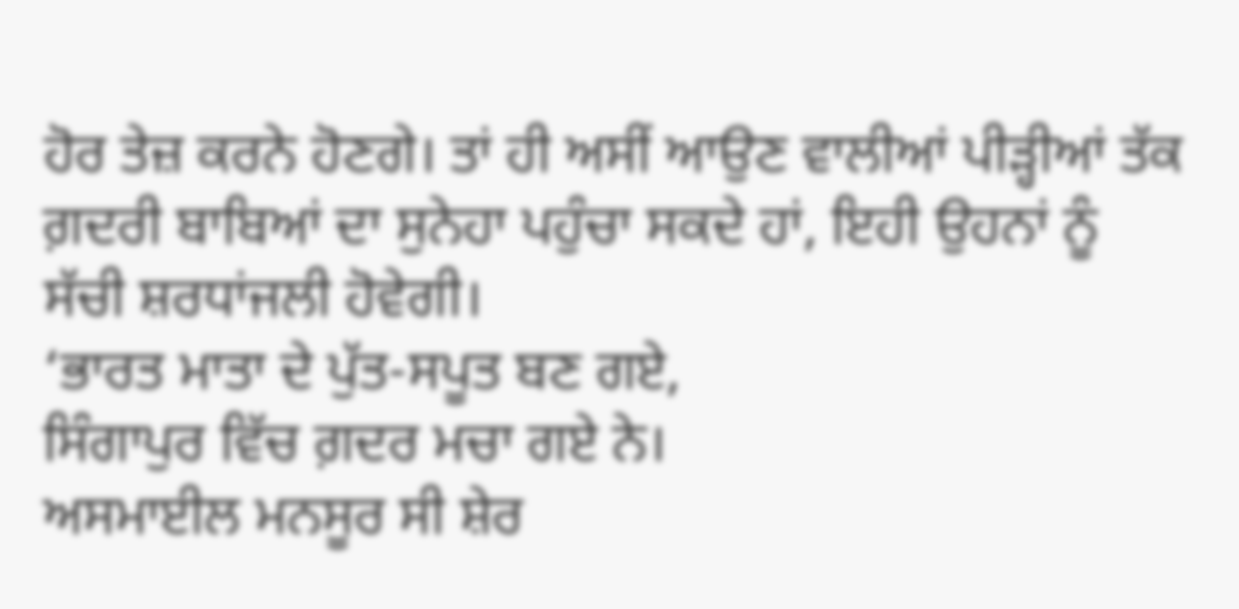ਹੋਰ ਤੇਜ਼ ਕਰਨੇ ਹੋਣਗੇ। ਤਾਂ ਹੀ ਅਸੀਂ ਆਉਣ ਵਾਲੀਆਂ ਪੀੜ੍ਹੀਆਂ ਤੱਕ ਗ਼ਦਰੀ ਬਾਬਿਆਂ ਦਾ ਸੁਨੇਹਾ ਪਹੁੰਚਾ ਸਕਦੇ ਹਾਂ, ਇਹੀ ਉਹਨਾਂ ਨੂੰ ਸੱਚੀ ਸ਼ਰਧਾਂਜਲੀ ਹੋਵੇਗੀ।
‘ਭਾਰਤ ਮਾਤਾ ਦੇ ਪੁੱਤ-ਸਪੂਤ ਬਣ ਗਏ,
ਸਿੰਗਾਪੁਰ ਵਿੱਚ ਗ਼ਦਰ ਮਚਾ ਗਏ ਨੇ।
ਅਸਮਾਈਲ ਮਨਸੂਰ ਸੀ ਸ਼ੇਰ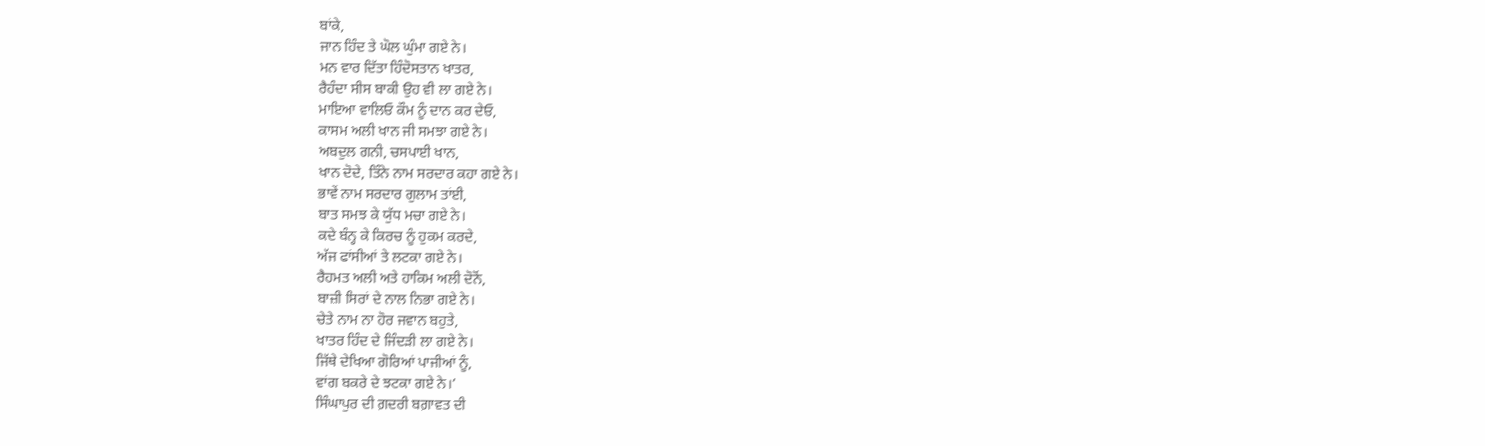ਬਾਂਕੇ,
ਜਾਨ ਹਿੰਦ ਤੇ ਘੋਲ ਘੁੰਮਾ ਗਏ ਨੇ।
ਮਨ ਵਾਰ ਦਿੱਤਾ ਹਿੰਦੋਸਤਾਨ ਖਾਤਰ,
ਰੈਹੰਦਾ ਸੀਸ ਬਾਕੀ ਉਹ ਵੀ ਲਾ ਗਏ ਨੇ।
ਮਾਇਆ ਵਾਲਿਓ ਕੌਮ ਨੂੰ ਦਾਨ ਕਰ ਦੇਓ,
ਕਾਸਮ ਅਲੀ ਖਾਨ ਜੀ ਸਮਝਾ ਗਏ ਨੇ।
ਅਬਦੁਲ ਗਨੀ, ਚਸਪਾਈ ਖਾਨ,
ਖਾਨ ਦੋਦੇ, ਤਿੰਨੇ ਨਾਮ ਸਰਦਾਰ ਕਹਾ ਗਏ ਨੇ।
ਭਾਵੇਂ ਨਾਮ ਸਰਦਾਰ ਗੁਲਾਮ ਤਾਂਈ,
ਬਾਤ ਸਮਝ ਕੇ ਯੁੱਧ ਮਚਾ ਗਏ ਨੇ।
ਕਦੇ ਬੰਨ੍ਹ ਕੇ ਕਿਰਚ ਨੂੰ ਹੁਕਮ ਕਰਦੇ,
ਅੱਜ ਫਾਂਸੀਆਂ ਤੇ ਲਟਕਾ ਗਏ ਨੇ।
ਰੈਹਮਤ ਅਲੀ ਅਤੇ ਹਾਕਿਮ ਅਲੀ ਦੋਨੋਂ,
ਬਾਜ਼ੀ ਸਿਰਾਂ ਦੇ ਨਾਲ ਨਿਭਾ ਗਏ ਨੇ।
ਚੇਤੇ ਨਾਮ ਨਾ ਹੋਰ ਜਵਾਨ ਬਹੁਤੇ,
ਖਾਤਰ ਹਿੰਦ ਦੇ ਜਿੰਦੜੀ ਲਾ ਗਏ ਨੇ।
ਜਿੱਥੇ ਦੇਖਿਆ ਗੋਰਿਆਂ ਪਾਜੀਆਂ ਨੂੰ,
ਵਾਂਗ ਬਕਰੇ ਦੇ ਝਟਕਾ ਗਏ ਨੇ।’
ਸਿੰਘਾਪੁਰ ਦੀ ਗ਼ਦਰੀ ਬਗ਼ਾਵਤ ਦੀ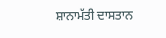ਸ਼ਾਨਾਮੱਤੀ ਦਾਸਤਾਨ